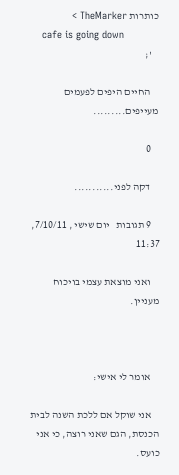כותרות TheMarker >
    cafe is going down
    ';

    החיים היפים לפעמים מעייפים.........

    0

    דקה לפני...........

    9 תגובות   יום שישי , 7/10/11, 11:37

    ואני מוצאת עצמי בויכוח מעניין.



    אומר לי אישי:

    אני שוקל אם ללכת השנה לבית הכנסת, הגם שאני רוצה, כי אני כועס.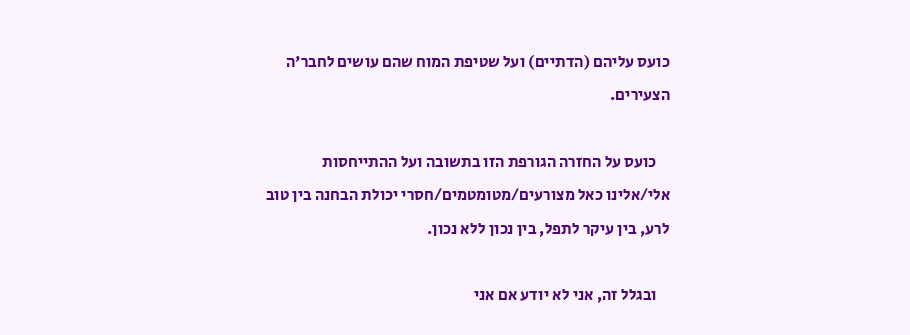כועס עליהם (הדתיים) ועל שטיפת המוח שהם עושים לחבר'ה הצעירים.

    כועס על החזרה הגורפת הזו בתשובה ועל ההתייחסות אלי/אלינו כאל מצורעים/מטומטמים/חסרי יכולת הבחנה בין טוב לרע, בין עיקר לתפל, בין נכון ללא נכון.

    ובגלל זה, אני לא יודע אם אני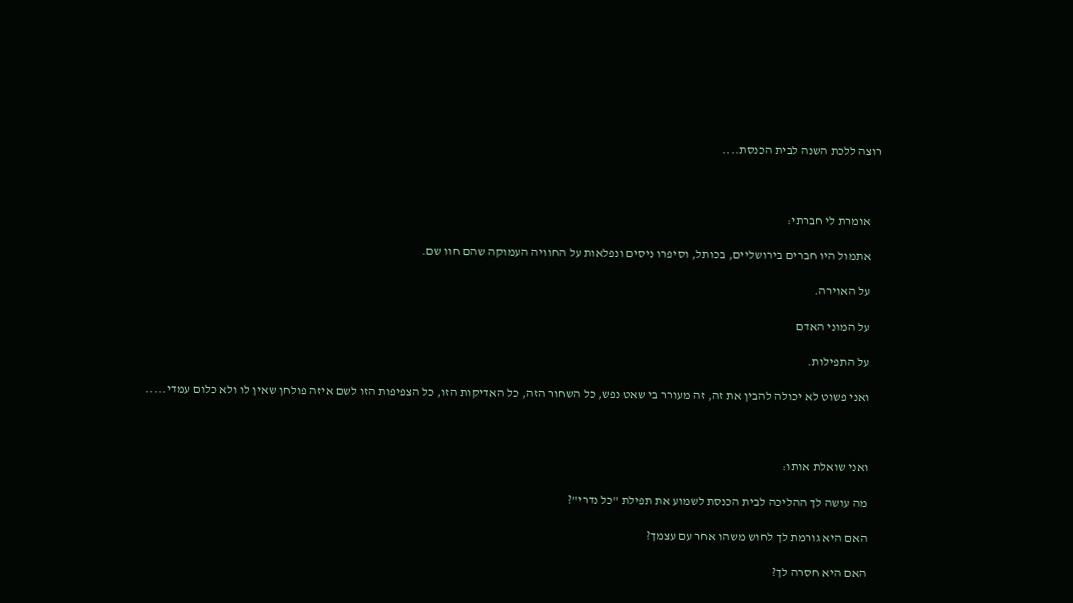רוצה ללכת השנה לבית הכנסת....



    אומרת לי חברתי:

    אתמול היו חברים בירושליים, בכותל, וסיפרו ניסים ונפלאות על החוויה העמוקה שהם חוו שם.

    על האוירה.

    על המוני האדם

    על התפילות.

    ואני פשוט לא יכולה להבין את זה, זה מעורר בי שאט נפש, כל השחור הזה, כל האדיקות הזו, כל הצפיפות הזו לשם איזה פולחן שאין לו ולא כלום עמדי.....



    ואני שואלת אותו:

    מה עושה לך ההליכה לבית הכנסת לשמוע את תפילת "כל נדרי"?

    האם היא גורמת לך לחוש משהו אחר עם עצמך?

    האם היא חסרה לך?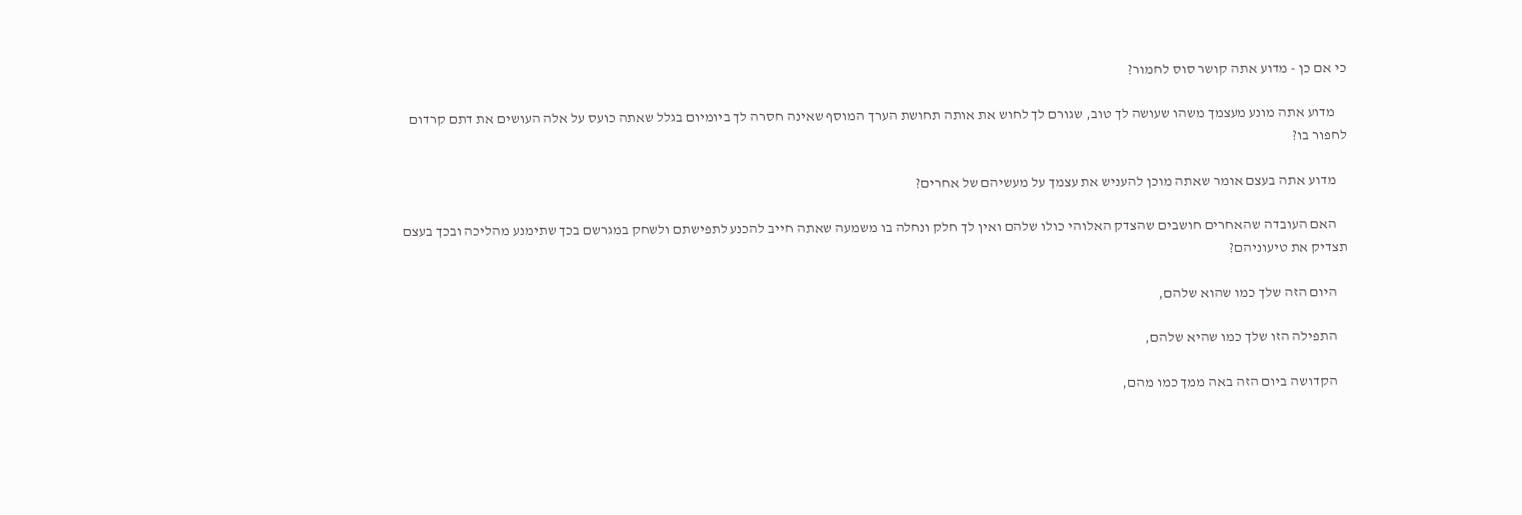כי אם כן - מדוע אתה קושר סוס לחמור?

    מדוע אתה מונע מעצמך משהו שעושה לך טוב, שגורם לך לחוש את אותה תחושת הערך המוסף שאינה חסרה לך ביומיום בגלל שאתה כועס על אלה העושים את דתם קרדום לחפור בו?

    מדוע אתה בעצם אומר שאתה מוכן להעניש את עצמך על מעשיהם של אחרים?

    האם העובדה שהאחרים חושבים שהצדק האלוהי כולו שלהם ואין לך חלק ונחלה בו משמעה שאתה חייב להכנע לתפישתם ולשחק במגרשם בכך שתימנע מהליכה ובכך בעצם תצדיק את טיעוניהם?

    היום הזה שלך כמו שהוא שלהם,

    התפילה הזו שלך כמו שהיא שלהם,

    הקדושה ביום הזה באה ממך כמו מהם,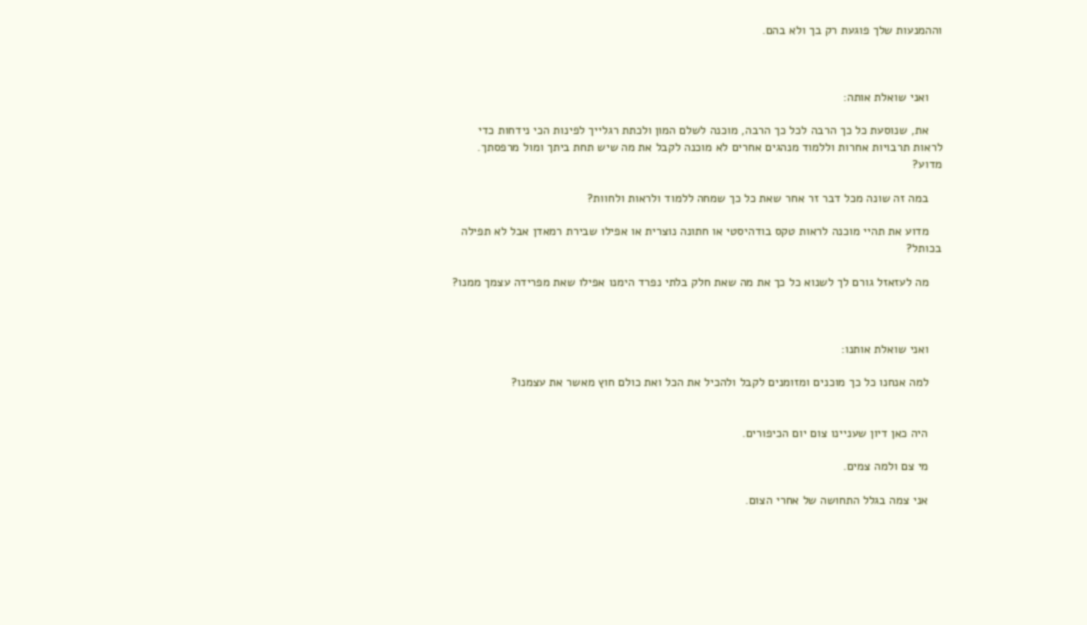וההמנעות שלך פוגעת רק בך ולא בהם.



    ואני שואלת אותה:

    את, שנוסעת כל כך הרבה לכל כך הרבה, מוכנה לשלם המון ולכתת רגלייך לפינות הכי נידחות כדי לראות תרבויות אחרות וללמוד מנהגים אחרים לא מוכנה לקבל את מה שיש תחת ביתך ומול מרפסתך. מדוע?

    במה זה שונה מכל דבר זר אחר שאת כל כך שמחה ללמוד ולראות ולחוות?

    מדוע את תהיי מוכנה לראות טקס בודהיסטי או חתונה נוצרית או אפילו שבירת רמאדן אבל לא תפילה בכותל?

    מה לעזאזל גורם לך לשנוא כל כך את מה שאת חלק בלתי נפרד הימנו אפילו שאת מפרידה עצמך ממנו?



    ואני שואלת אותנו:

    למה אנחנו כל כך מוכנים ומזומנים לקבל ולהכיל את הכל ואת כולם חוץ מאשר את עצמנו?


    היה כאן דיון שעניינו צום יום הכיפורים.

    מי צם ולמה צמים.

    אני צמה בגלל התחושה של אחרי הצום.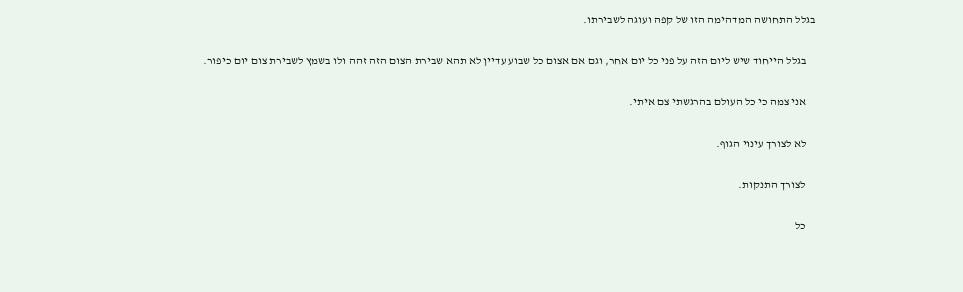בגלל התחושה המדהימה הזו של קפה ועוגה לשבירתו.

    בגלל הייחוד שיש ליום הזה על פני כל יום אחר, וגם אם אצום כל שבוע עדיין לא תהא שבירת הצום הזה זהה ולו בשמץ לשבירת צום יום כיפור.

    אני צמה כי כל העולם בהרגשתי צם איתי.

    לא לצורך עינוי הגוף.

    לצורך התנקות.

    כל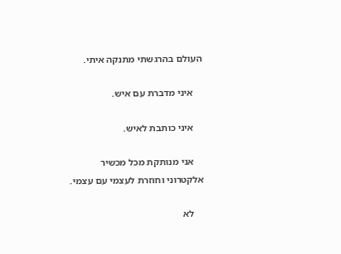העולם בהרגשתי מתנקה איתי.

    איני מדברת עם איש.

    איני כותבת לאיש.

    אני מנותקת מכל מכשיר אלקטרוני וחוזרת לעצמי עם עצמי.

    לא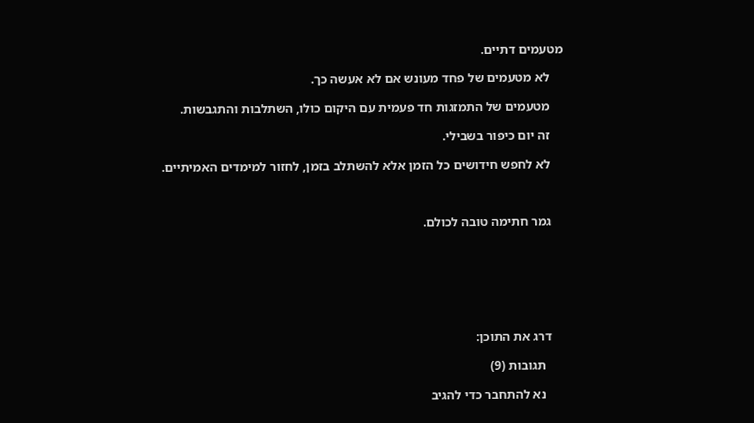מטעמים דתיים.

    לא מטעמים של פחד מעונש אם לא אעשה כך.

    מטעמים של התמזגות חד פעמית עם היקום כולו, השתלבות והתגבשות.

    זה יום כיפור בשבילי.

    לא לחפש חידושים כל הזמן אלא להשתלב בזמן, לחזור למימדים האמיתיים.



    גמר חתימה טובה לכולם.







    דרג את התוכן:

      תגובות (9)

      נא להתחבר כדי להגיב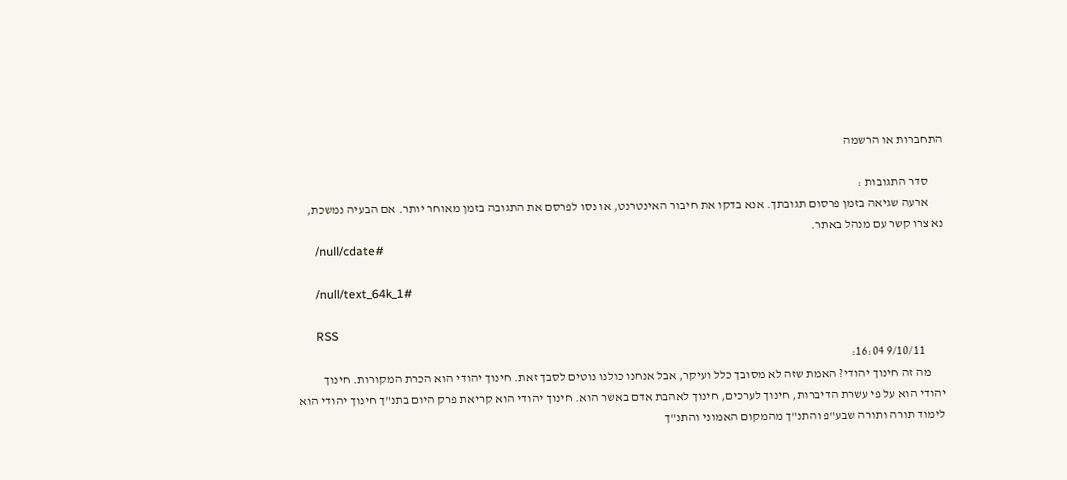התחברות או הרשמה

      סדר התגובות :
      ארעה שגיאה בזמן פרסום תגובתך. אנא בדקו את חיבור האינטרנט, או נסו לפרסם את התגובה בזמן מאוחר יותר. אם הבעיה נמשכת, נא צרו קשר עם מנהל באתר.
      /null/cdate#

      /null/text_64k_1#

      RSS
        9/10/11 16:04:
      מה זה חינוך יהודי? האמת שזה לא מסובך כלל ועיקר, אבל אנחנו כולנו נוטים לסבך זאת. חינוך יהודי הוא הכרת המקורות. חינוך יהודי הוא על פי עשרת הדיברות, חינוך לערכים, חינוך לאהבת אדם באשר הוא. חינוך יהודי הוא קריאת פרק היום בתנ"ך חינוך יהודי הוא לימוד תורה ותורה שבע"פ והתנ"ך מהמקום האמוני והתנ"ך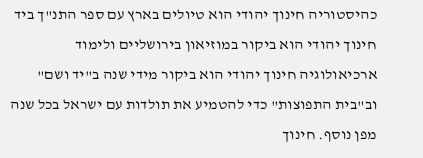כהיסטוריה חינוך יהודי הוא טיולים בארץ עם ספר התנ"ך ביד חינוך יהודי הוא ביקור במוזיאון בירושליים ולימוד ארכיאולוגיה חינוך יהודי הוא ביקור מידי שנה ב"יד ושם" וב"בית התפוצות" כדי להטמיע את תולדות עם ישראל בכל שנה מפן נוסף. חינוך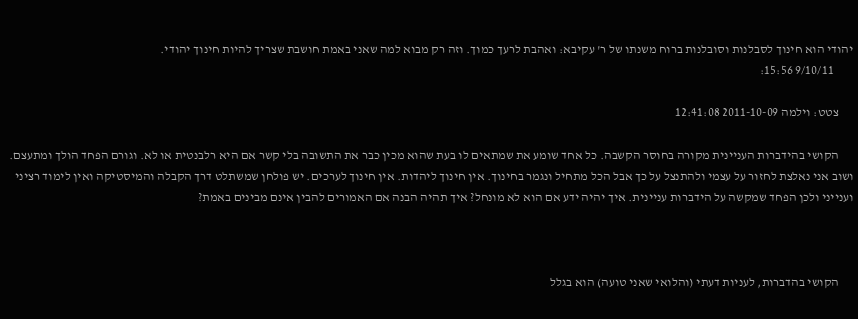יהודי הוא חינוך לסבלנות וסובלנות ברוח משנתו של ר' עקיבא: ואהבת לרעך כמוך. וזה רק מבוא למה שאני באמת חושבת שצריך להיות חינוך יהודי.
        9/10/11 15:56:

      צטט: וילמה 2011-10-09 12:41:08

      הקושי בהידברות העניינית מקורה בחוסר הקשבה. כל אחד שומע את שמתאים לו בעת שהוא מכין כבר את התשובה בלי קשר אם היא רלבנטית או לא. וגורם הפחד הולך ומתעצם. ושוב אני נאלצת לחזור על עצמי ולהתנצל על כך אבל הכל מתחיל ונגמר בחינוך. אין חינוך ליהדות. אין חינוך לערכים. יש פולחן שמשתלט דרך הקבלה והמיסטיקה ואין לימוד רציני וענייני ולכן הפחד שמקשה על הידברות עניינית. איך יהיה ידע אם הוא לא מונחל? איך תהיה הבנה אם האמורים להבין אינם מבינים באמת?



      הקושי בהדברות, לעניות דעתי (והלואי שאני טועה) הוא בגלל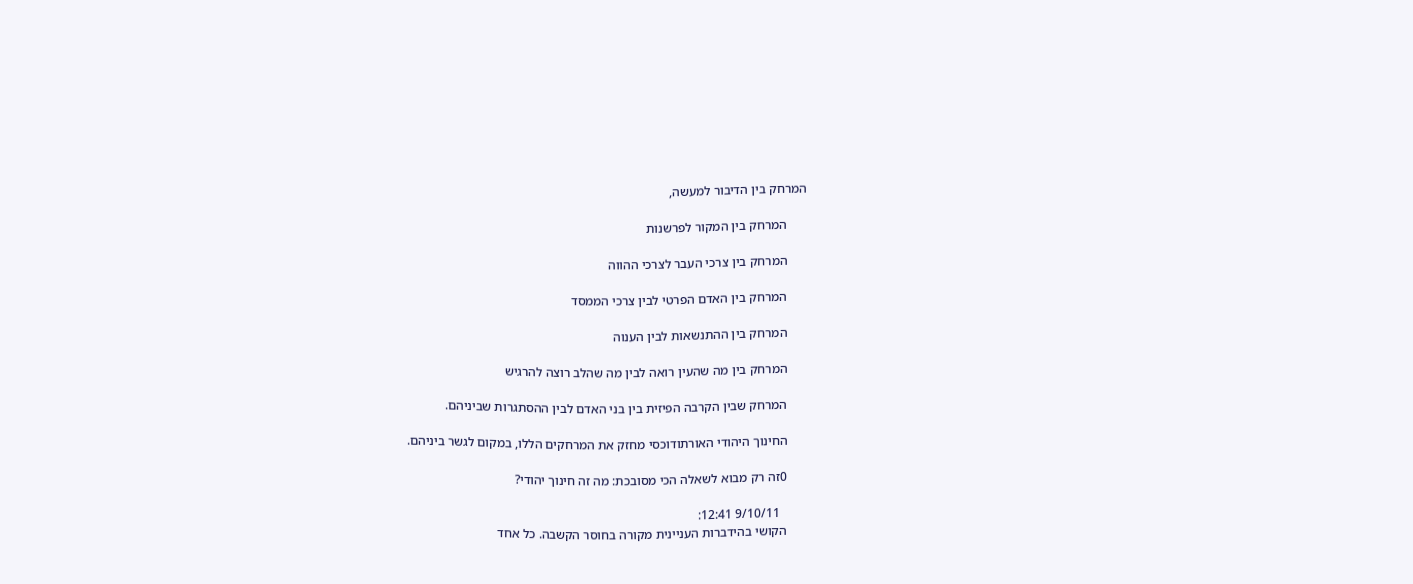המרחק בין הדיבור למעשה,

      המרחק בין המקור לפרשנות

      המרחק בין צרכי העבר לצרכי ההווה

      המרחק בין האדם הפרטי לבין צרכי הממסד

      המרחק בין ההתנשאות לבין הענוה

      המרחק בין מה שהעין רואה לבין מה שהלב רוצה להרגיש

      המרחק שבין הקרבה הפיזית בין בני האדם לבין ההסתגרות שביניהם.

      החינוך היהודי האורתודוכסי מחזק את המרחקים הללו, במקום לגשר ביניהם.

      0זה רק מבוא לשאלה הכי מסובכת: מה זה חינוך יהודי?

        9/10/11 12:41:
      הקושי בהידברות העניינית מקורה בחוסר הקשבה. כל אחד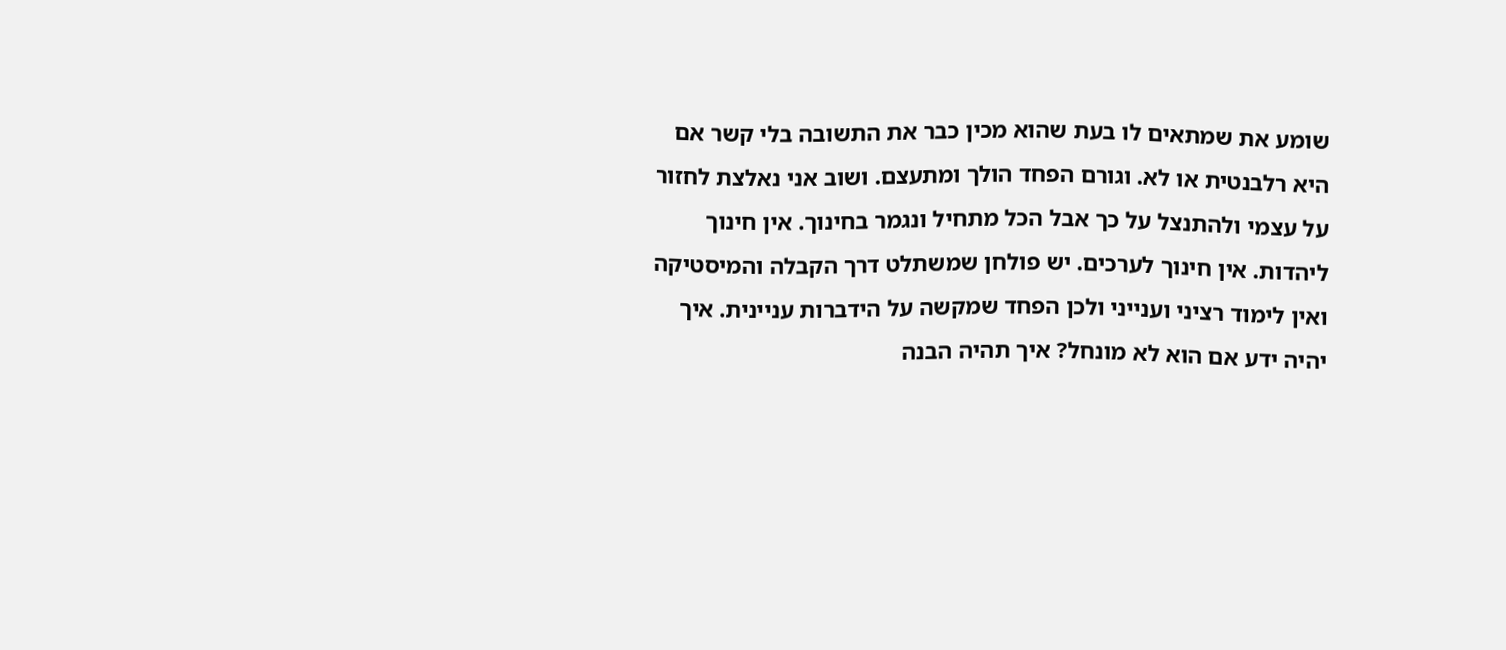שומע את שמתאים לו בעת שהוא מכין כבר את התשובה בלי קשר אם היא רלבנטית או לא. וגורם הפחד הולך ומתעצם. ושוב אני נאלצת לחזור על עצמי ולהתנצל על כך אבל הכל מתחיל ונגמר בחינוך. אין חינוך ליהדות. אין חינוך לערכים. יש פולחן שמשתלט דרך הקבלה והמיסטיקה ואין לימוד רציני וענייני ולכן הפחד שמקשה על הידברות עניינית. איך יהיה ידע אם הוא לא מונחל? איך תהיה הבנה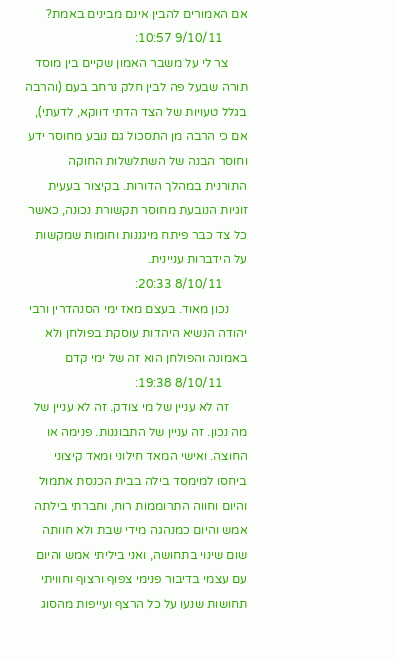אם האמורים להבין אינם מבינים באמת?
        9/10/11 10:57:
      צר לי על משבר האמון שקיים בין מוסד תורה שבעל פה לבין חלק נרחב בעם (והרבה בגלל טעויות של הצד הדתי דווקא, לדעתי), אם כי הרבה מן התסכול גם נובע מחוסר ידע וחוסר הבנה של השתלשלות החוקה התורנית במהלך הדורות. בקיצור בעעית זוגיות הנובעת מחוסר תקשורת נכונה, כאשר כל צד כבר פיתח מיגננות וחומות שמקשות על הידברות עניינית.
        8/10/11 20:33:
      נכון מאוד. בעצם מאז ימי הסנהדרין ורבי יהודה הנשיא היהדות עוסקת בפולחן ולא באמונה והפולחן הוא זה של ימי קדם
        8/10/11 19:38:
      זה לא עניין של מי צודק. זה לא עניין של מה נכון. זה עניין של התבוננות. פנימה או החוצה. ואישי המאד חילוני ומאד קיצוני ביחסו למימסד בילה בבית הכנסת אתמול והיום וחווה התרוממות רוח, וחברתי בילתה אמש והיום כמנהגה מידי שבת ולא חוותה שום שינוי בתחושה, ואני ביליתי אמש והיום עם עצמי בדיבור פנימי צפוף ורצוף וחוויתי תחושות שנעו על כל הרצף ועייפות מהסוג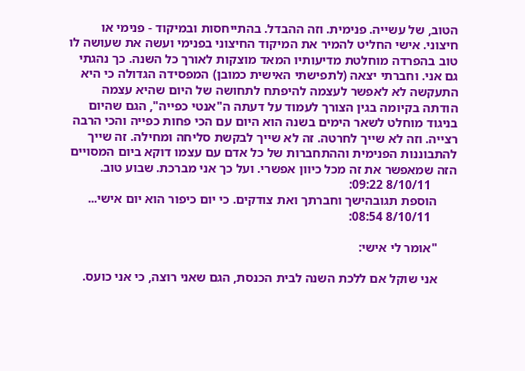הטוב, של עשייה. פנימית. וזה ההבדל. בהתייחסות ובמיקוד - פנימי או חיצוני. אישי החליט להמיר את המיקוד החיצוני בפנימי ועשה את שעושה לו טוב בהפרדה מוחלטת מדיעותיו המאד מוצקות לאורך כל השנה. כך נהגתי גם אני. וחברתי יצאה (לתפישתי האישית כמובן) המפסידה הגדולה כי היא התעקשה לא לאפשר לעצמה להיפתח לתחושה של היום שהיא עצמה הודתה בקיומה בגין הצורך לעמוד על דעתה ה"אנטי כפייה", הגם שהיום בניגוד מוחלט לשאר הימים בשנה הוא היום עם הכי פחות כפייה והכי הרבה רצייה. וזה לא שייך לחרטה. זה לא שייך לבקשת סליחה ומחילה. זה שייך להתבוננות הפנימית וההתחברות של כל אדם עם עצמו דוקא ביום המסויים הזה שמאפשר את זה מכל כיוון אפשרי. ועל כך אני מברכת. שבוע טוב.
        8/10/11 09:22:
      הוספת תגובהישך וחברתך ואת צודקים. כי יום כיפור הוא יום אישי...
        8/10/11 08:54:

      "אומר לי אישי:

      אני שוקל אם ללכת השנה לבית הכנסת, הגם שאני רוצה, כי אני כועס.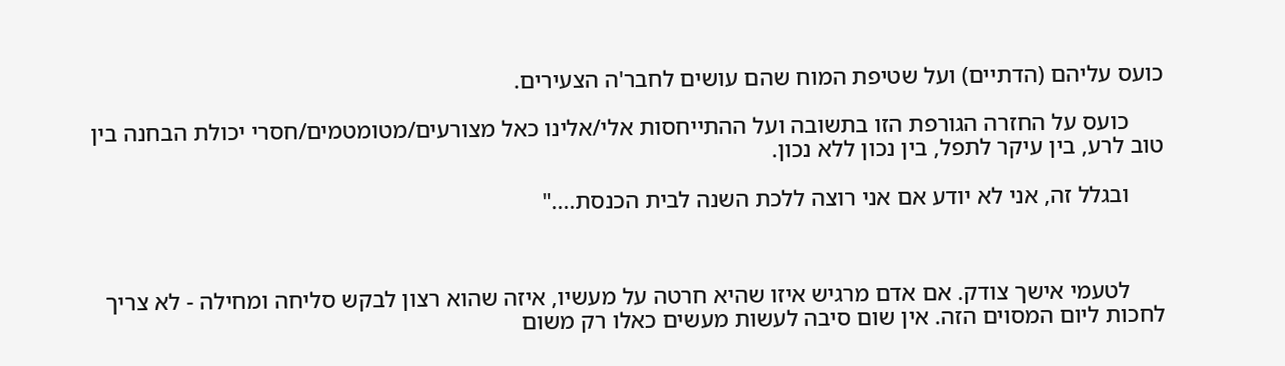כועס עליהם (הדתיים) ועל שטיפת המוח שהם עושים לחבר'ה הצעירים.

      כועס על החזרה הגורפת הזו בתשובה ועל ההתייחסות אלי/אלינו כאל מצורעים/מטומטמים/חסרי יכולת הבחנה בין טוב לרע, בין עיקר לתפל, בין נכון ללא נכון.

      ובגלל זה, אני לא יודע אם אני רוצה ללכת השנה לבית הכנסת...."



      לטעמי אישך צודק. אם אדם מרגיש איזו שהיא חרטה על מעשיו, איזה שהוא רצון לבקש סליחה ומחילה - לא צריך לחכות ליום המסוים הזה. אין שום סיבה לעשות מעשים כאלו רק משום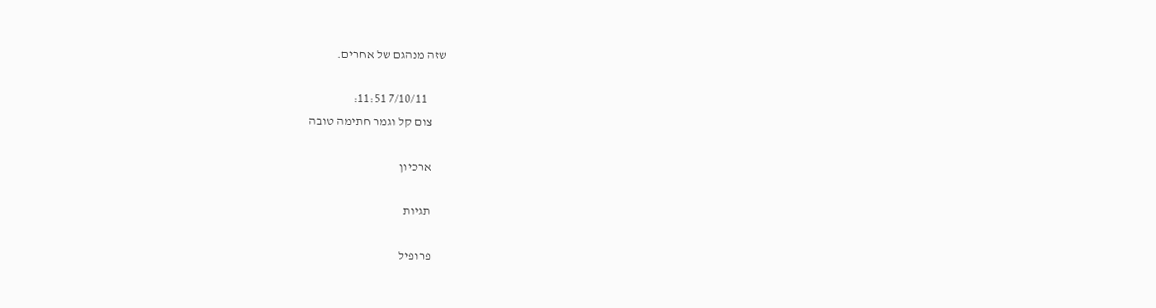שזה מנהגם של אחרים.

        7/10/11 11:51:
      צום קל וגמר חתימה טובה

      ארכיון

      תגיות

      פרופיל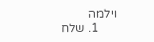וילמה
      1. שלח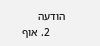הודעה
      2. אוף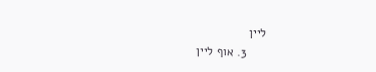ליין
      3. אוף ליין